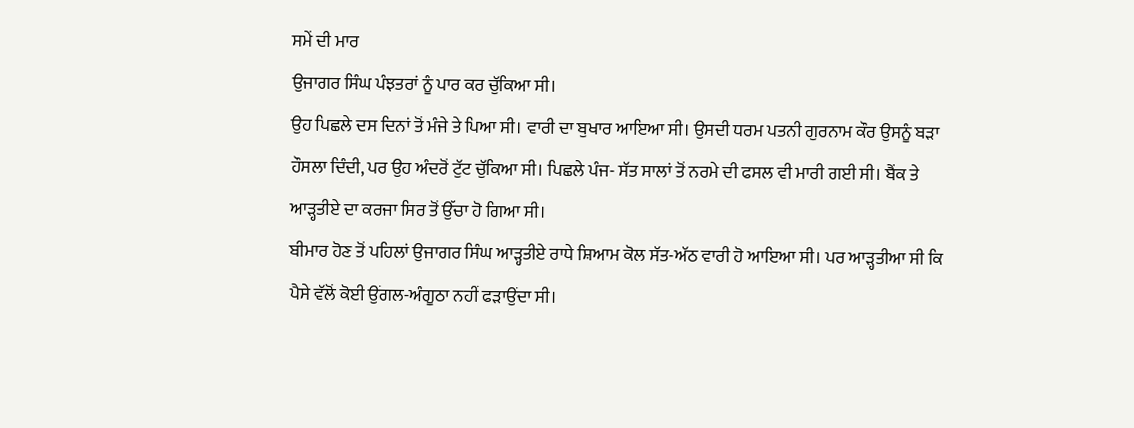ਸਮੇਂ ਦੀ ਮਾਰ
ਉਜਾਗਰ ਸਿੰਘ ਪੰਝਤਰਾਂ ਨੂੰ ਪਾਰ ਕਰ ਚੁੱਕਿਆ ਸੀ।
ਉਹ ਪਿਛਲੇ ਦਸ ਦਿਨਾਂ ਤੋਂ ਮੰਜੇ ਤੇ ਪਿਆ ਸੀ। ਵਾਰੀ ਦਾ ਬੁਖਾਰ ਆਇਆ ਸੀ। ਉਸਦੀ ਧਰਮ ਪਤਨੀ ਗੁਰਨਾਮ ਕੌਰ ਉਸਨੂੰ ਬੜਾ ਹੌਸਲਾ ਦਿੰਦੀ, ਪਰ ਉਹ ਅੰਦਰੋਂ ਟੁੱਟ ਚੁੱਕਿਆ ਸੀ। ਪਿਛਲੇ ਪੰਜ- ਸੱਤ ਸਾਲਾਂ ਤੋਂ ਨਰਮੇ ਦੀ ਫਸਲ ਵੀ ਮਾਰੀ ਗਈ ਸੀ। ਬੈਂਕ ਤੇ ਆੜ੍ਹਤੀਏ ਦਾ ਕਰਜਾ ਸਿਰ ਤੋਂ ਉੱਚਾ ਹੋ ਗਿਆ ਸੀ।
ਬੀਮਾਰ ਹੋਣ ਤੋਂ ਪਹਿਲਾਂ ਉਜਾਗਰ ਸਿੰਘ ਆੜ੍ਹਤੀਏ ਰਾਧੇ ਸ਼ਿਆਮ ਕੋਲ ਸੱਤ-ਅੱਠ ਵਾਰੀ ਹੋ ਆਇਆ ਸੀ। ਪਰ ਆੜ੍ਹਤੀਆ ਸੀ ਕਿ ਪੈਸੇ ਵੱਲੋਂ ਕੋਈ ਉਂਗਲ-ਅੰਗੂਠਾ ਨਹੀਂ ਫੜਾਉਂਦਾ ਸੀ।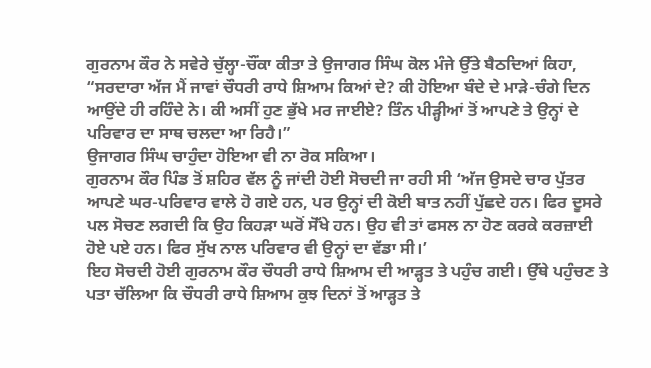ਗੁਰਨਾਮ ਕੌਰ ਨੇ ਸਵੇਰੇ ਚੁੱਲ੍ਹਾ-ਚੌਂਕਾ ਕੀਤਾ ਤੇ ਉਜਾਗਰ ਸਿੰਘ ਕੋਲ ਮੰਜੇ ਉੱਤੇ ਬੈਠਦਿਆਂ ਕਿਹਾ, “ਸਰਦਾਰਾ ਅੱਜ ਮੈਂ ਜਾਵਾਂ ਚੌਧਰੀ ਰਾਧੇ ਸ਼ਿਆਮ ਕਿਆਂ ਦੇ? ਕੀ ਹੋਇਆ ਬੰਦੇ ਦੇ ਮਾੜੇ-ਚੰਗੇ ਦਿਨ ਆਉਂਦੇ ਹੀ ਰਹਿੰਦੇ ਨੇ। ਕੀ ਅਸੀਂ ਹੁਣ ਭੁੱਖੇ ਮਰ ਜਾਈਏ? ਤਿੰਨ ਪੀੜ੍ਹੀਆਂ ਤੋਂ ਆਪਣੇ ਤੇ ਉਨ੍ਹਾਂ ਦੇ ਪਰਿਵਾਰ ਦਾ ਸਾਥ ਚਲਦਾ ਆ ਰਿਹੈ।”
ਉਜਾਗਰ ਸਿੰਘ ਚਾਹੁੰਦਾ ਹੋਇਆ ਵੀ ਨਾ ਰੋਕ ਸਕਿਆ।
ਗੁਰਨਾਮ ਕੌਰ ਪਿੰਡ ਤੋਂ ਸ਼ਹਿਰ ਵੱਲ ਨੂੰ ਜਾਂਦੀ ਹੋਈ ਸੋਚਦੀ ਜਾ ਰਹੀ ਸੀ ‘ਅੱਜ ਉਸਦੇ ਚਾਰ ਪੁੱਤਰ ਆਪਣੇ ਘਰ-ਪਰਿਵਾਰ ਵਾਲੇ ਹੋ ਗਏ ਹਨ, ਪਰ ਉਨ੍ਹਾਂ ਦੀ ਕੋਈ ਬਾਤ ਨਹੀਂ ਪੁੱਛਦੇ ਹਨ। ਫਿਰ ਦੂਸਰੇ ਪਲ ਸੋਚਣ ਲਗਦੀ ਕਿ ਉਹ ਕਿਹੜਾ ਘਰੋਂ ਸੋੱਖੇ ਹਨ। ਉਹ ਵੀ ਤਾਂ ਫਸਲ ਨਾ ਹੋਣ ਕਰਕੇ ਕਰਜ਼ਾਈ ਹੋਏ ਪਏ ਹਨ। ਫਿਰ ਸੁੱਖ ਨਾਲ ਪਰਿਵਾਰ ਵੀ ਉਨ੍ਹਾਂ ਦਾ ਵੱਡਾ ਸੀ।’
ਇਹ ਸੋਚਦੀ ਹੋਈ ਗੁਰਨਾਮ ਕੌਰ ਚੌਧਰੀ ਰਾਧੇ ਸ਼ਿਆਮ ਦੀ ਆੜ੍ਹਤ ਤੇ ਪਹੁੰਚ ਗਈ। ਉੱਥੇ ਪਹੁੰਚਣ ਤੇ ਪਤਾ ਚੱਲਿਆ ਕਿ ਚੌਧਰੀ ਰਾਧੇ ਸ਼ਿਆਮ ਕੁਝ ਦਿਨਾਂ ਤੋਂ ਆੜ੍ਹਤ ਤੇ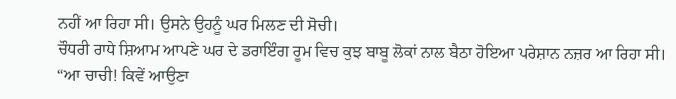ਨਹੀਂ ਆ ਰਿਹਾ ਸੀ। ਉਸਨੇ ਉਹਨੂੰ ਘਰ ਮਿਲਣ ਦੀ ਸੋਚੀ।
ਚੌਧਰੀ ਰਾਧੇ ਸ਼ਿਆਮ ਆਪਣੇ ਘਰ ਦੇ ਡਰਾਇੰਗ ਰੂਮ ਵਿਚ ਕੁਝ ਬਾਬੂ ਲੋਕਾਂ ਨਾਲ ਬੈਠਾ ਹੋਇਆ ਪਰੇਸ਼ਾਨ ਨਜ਼ਰ ਆ ਰਿਹਾ ਸੀ।
“ਆ ਚਾਚੀ! ਕਿਵੇਂ ਆਉਣਾ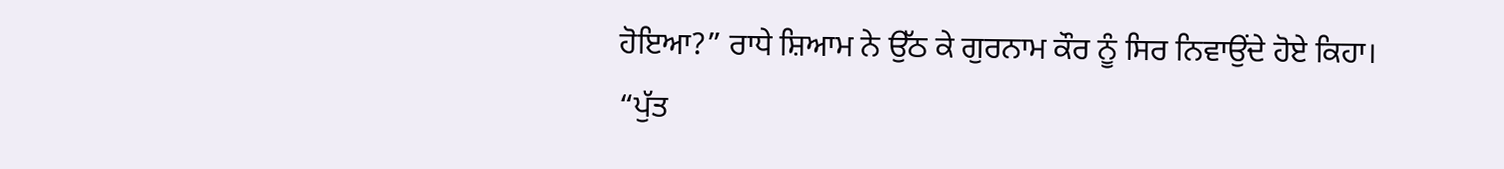ਹੋਇਆ?” ਰਾਧੇ ਸ਼ਿਆਮ ਨੇ ਉੱਠ ਕੇ ਗੁਰਨਾਮ ਕੌਰ ਨੂੰ ਸਿਰ ਨਿਵਾਉਂਦੇ ਹੋਏ ਕਿਹਾ।
“ਪੁੱਤ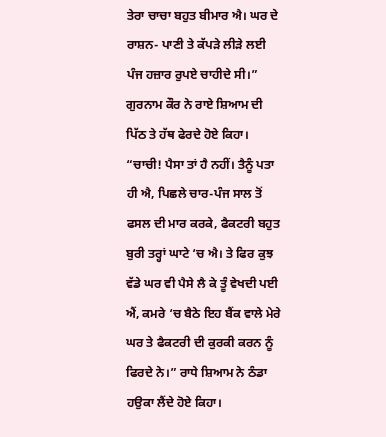ਤੇਰਾ ਚਾਚਾ ਬਹੁਤ ਬੀਮਾਰ ਐ। ਘਰ ਦੇ ਰਾਸ਼ਨ- ਪਾਣੀ ਤੇ ਕੱਪੜੇ ਲੀੜੇ ਲਈ ਪੰਜ ਹਜ਼ਾਰ ਰੁਪਏ ਚਾਹੀਦੇ ਸੀ।” ਗੁਰਨਾਮ ਕੌਰ ਨੇ ਰਾਏ ਸ਼ਿਆਮ ਦੀ ਪਿੱਠ ਤੇ ਹੱਥ ਫੇਰਦੇ ਹੋਏ ਕਿਹਾ।
“ਚਾਚੀ! ਪੈਸਾ ਤਾਂ ਹੈ ਨਹੀਂ। ਤੈਨੂੰ ਪਤਾ ਹੀ ਐ, ਪਿਛਲੇ ਚਾਰ-ਪੰਜ ਸਾਲ ਤੋਂ ਫਸਲ ਦੀ ਮਾਰ ਕਰਕੇ, ਫੈਕਟਰੀ ਬਹੁਤ ਬੁਰੀ ਤਰ੍ਹਾਂ ਘਾਟੇ ‘ਚ ਐ। ਤੇ ਫਿਰ ਕੁਝ ਵੱਡੇ ਘਰ ਵੀ ਪੈਸੇ ਲੈ ਕੇ ਤੂੰ ਵੇਖਦੀ ਪਈ ਐਂ, ਕਮਰੇ ‘ਚ ਬੈਠੇ ਇਹ ਬੈਂਕ ਵਾਲੇ ਮੇਰੇ ਘਰ ਤੇ ਫੈਕਟਰੀ ਦੀ ਕੁਰਕੀ ਕਰਨ ਨੂੰ ਫਿਰਦੇ ਨੇ।” ਰਾਧੇ ਸ਼ਿਆਮ ਨੇ ਠੰਡਾ ਹਉਕਾ ਲੈਂਦੇ ਹੋਏ ਕਿਹਾ।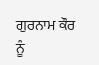ਗੁਰਨਾਮ ਕੌਰ ਨੂੰ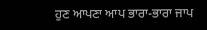ਹੁਣ ਆਪਣਾ ਆਪ ਭਾਰਾ-ਭਾਰਾ ਜਾਪ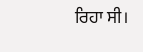ਰਿਹਾ ਸੀ।